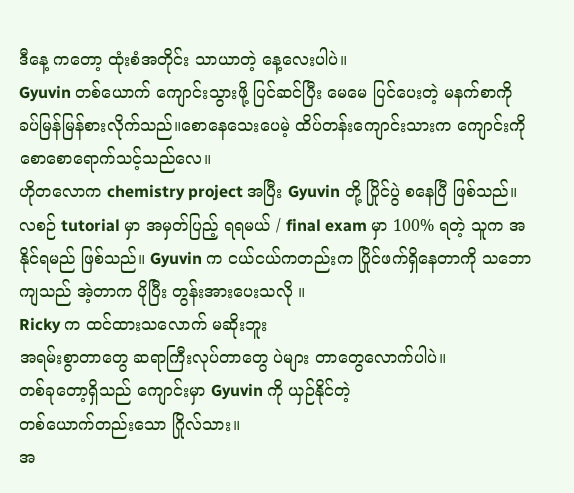ဒီနေ့ ကတော့ ထုံးစံအတိုင်း သာယာတဲ့ နေ့လေးပါပဲ။
Gyuvin တစ်ယောက် ကျောင်းသွားဖို့ ပြင်ဆင်ပြီး မေမေ ပြင်ပေးတဲ့ မနက်စာကို ခပ်မြန်မြန်စားလိုက်သည်။စောနေသေးပေမဲ့ ထိပ်တန်းကျောင်းသားက ကျောင်းကို စောစောရောက်သင့်သည်လေ။
ဟိုတလောက chemistry project အပြီး Gyuvin တို့ ပြိုင်ပွဲ စနေပြီ ဖြစ်သည်။ လစဉ် tutorial မှာ အမှတ်ပြည့် ရရမယ် / final exam မှာ 100% ရတဲ့ သူက အနိုင်ရမည် ဖြစ်သည်။ Gyuvin က ငယ်ငယ်ကတည်းက ပြိုင်ဖက်ရှိနေတာကို သဘောကျသည် အဲ့တာက ပိုပြီး တွန်းအားပေးသလို ။
Ricky က ထင်ထားသလောက် မဆိုးဘူး
အရမ်းစွာတာတွေ ဆရာကြီးလုပ်တာတွေ ပဲများ တာတွေလောက်ပါပဲ။
တစ်ခုတော့ရှိသည် ကျောင်းမှာ Gyuvin ကို ယှဉ်နိုင်တဲ့
တစ်ယောက်တည်းသော ဂြိုလ်သား။
အ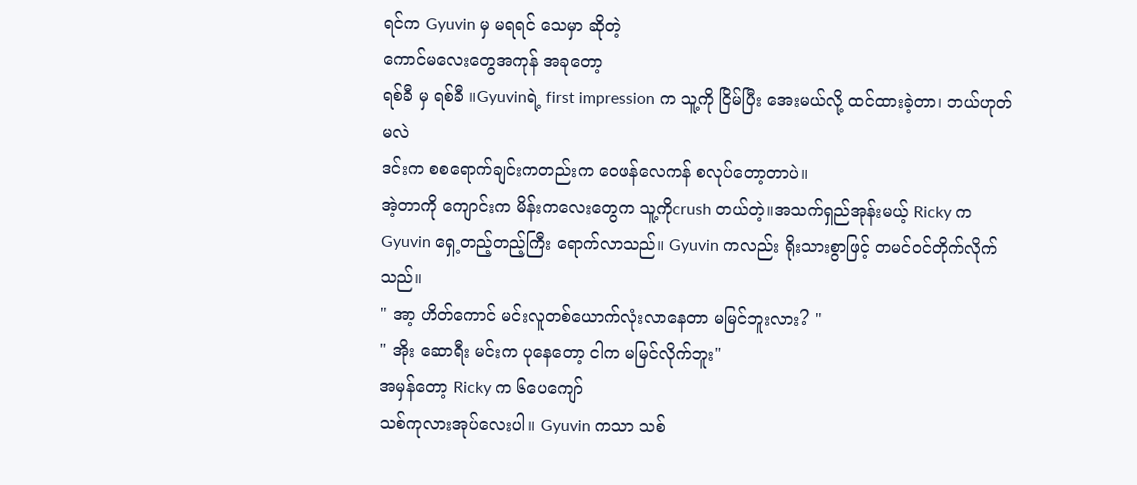ရင်က Gyuvin မှ မရရင် သေမှာ ဆိုတဲ့
ကောင်မလေးတွေအကုန် အခုတော့
ရစ်ခီ မှ ရစ်ခီ ။Gyuvinရဲ့ first impression က သူ့ကို ငြိမ်ပြီး အေးမယ်လို့ ထင်ထားခဲ့တာ၊ ဘယ်ဟုတ်မလဲ
ဒင်းက စစရောက်ချင်းကတည်းက ဝေဖန်လေကန် စလုပ်တော့တာပဲ။
အဲ့တာကို ကျောင်းက မိန်းကလေးတွေက သူ့ကိုcrush တယ်တဲ့။အသက်ရှည်အုန်းမယ့် Ricky က Gyuvin ရှေ့တည့်တည့်ကြီး ရောက်လာသည်။ Gyuvin ကလည်း ရိုးသားစွာဖြင့် တမင်ဝင်တိုက်လိုက်သည်။
" အာ့ ဟိတ်ကောင် မင်းလူတစ်ယောက်လုံးလာနေတာ မမြင်ဘူးလား? "
" အိုး ဆောရီး မင်းက ပုနေတော့ ငါက မမြင်လိုက်ဘူး"
အမှန်တော့ Ricky က ၆ပေကျော်
သစ်ကုလားအုပ်လေးပါ။ Gyuvin ကသာ သစ်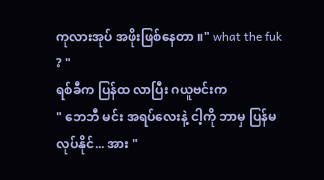ကုလားအုပ် အဖိုးဖြစ်နေတာ ။" what the fuk ? "
ရစ်ခီက ပြန်ထ လာပြီး ဂယူဗင်းက
" ဘေဘီ မင်း အရပ်လေးနဲ့ ငါ့ကို ဘာမှ ပြန်မလုပ်နိုင်... အား "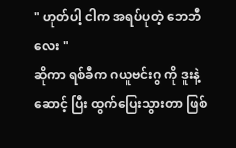" ဟုတ်ပါ့ ငါက အရပ်ပုတဲ့ ဘေဘီလေး "
ဆိုကာ ရစ်ခီက ဂယူဗင်းဂွ ကို ဒူးနဲ့ဆောင့် ပြီး ထွက်ပြေးသွားတာ ဖြစ်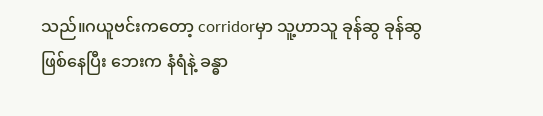သည်။ဂယူဗင်းကတော့ corridorမှာ သူ့ဟာသူ ခုန်ဆွ ခုန်ဆွ ဖြစ်နေပြီး ဘေးက နံရံနဲ့ ခန္ဓာ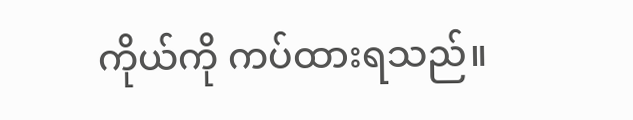ကိုယ်ကို ကပ်ထားရသည်။